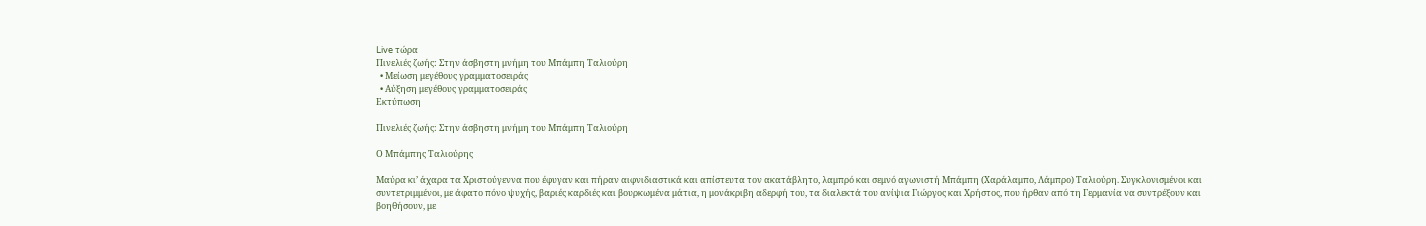Live τώρα
Πινελιές ζωής: Στην άσβηστη μνήμη του Μπάμπη Ταλιούρη
  • Μείωση μεγέθους γραμματοσειράς
  • Αύξηση μεγέθους γραμματοσειράς
Εκτύπωση

Πινελιές ζωής: Στην άσβηστη μνήμη του Μπάμπη Ταλιούρη

Ο Μπάμπης Ταλιούρης

Μαύρα κι’ άχαρα τα Χριστούγεννα που έφυγαν και πήραν αιφνιδιαστικά και απίστευτα τον ακατάβλητο, λαμπρό και σεμνό αγωνιστή Μπάμπη (Χαράλαμπο, Λάμπρο) Ταλιούρη. Συγκλονισμένοι και συντετριμμένοι, με άφατο πόνο ψυχής, βαριές καρδιές και βουρκωμένα μάτια, η μονάκριβη αδερφή του, τα διαλεκτά του ανίψια Γιώργος και Χρήστος, που ήρθαν από τη Γερμανία να συντρέξουν και βοηθήσουν, με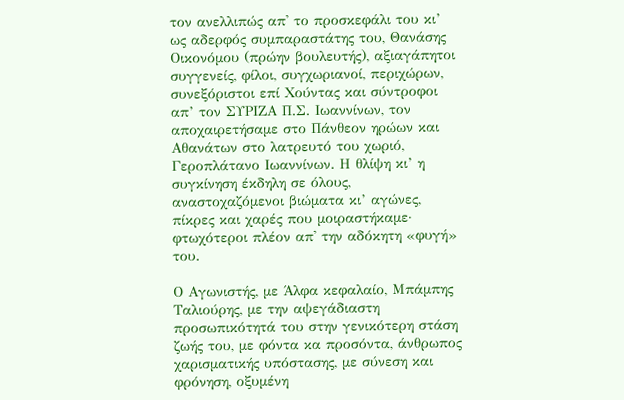τον ανελλιπώς απ' το προσκεφάλι του κι’ ως αδερφός συμπαραστάτης του, Θανάσης Οικονόμου (πρώην βουλευτής), αξιαγάπητοι συγγενείς, φίλοι, συγχωριανοί, περιχώρων, συνεξόριστοι επί Χούντας και σύντροφοι απ’ τον ΣΥΡΙΖΑ Π.Σ. Ιωαννίνων, τον αποχαιρετήσαμε στο Πάνθεον ηρώων και Αθανάτων στο λατρευτό του χωριό, Γεροπλάτανο Ιωαννίνων. Η θλίψη κι’ η συγκίνηση έκδηλη σε όλους, αναστοχαζόμενοι βιώματα κι’ αγώνες, πίκρες και χαρές που μοιραστήκαμε· φτωχότεροι πλέον απ' την αδόκητη «φυγή» του.

Ο Αγωνιστής, με Άλφα κεφαλαίο, Μπάμπης Ταλιούρης, με την αψεγάδιαστη προσωπικότητά του στην γενικότερη στάση ζωής του, με φόντα κα προσόντα, άνθρωπος χαρισματικής υπόστασης, με σύνεση και φρόνηση, οξυμένη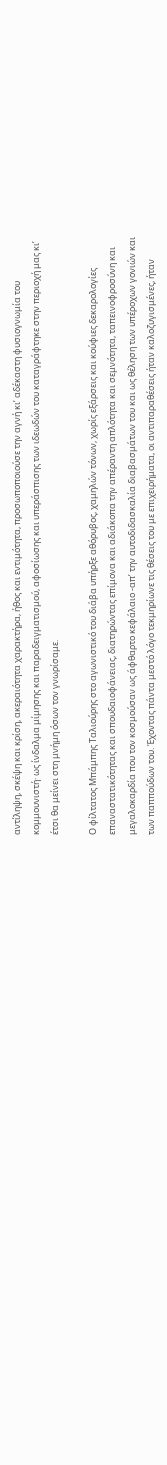αντίληψη, σκέψη και κρίση, ακεραιότητα χαρακτήρα, ήθος και εντιμότητα, προσωποποιούσε την αγνή κι’ αδέκαστη φυσιογνωμία του κομμουνιστή· ως ίνδαλμα μίμησης και παραδειγματισμού, αφοσίωσης και υπεράσπισης των ιδεωδών του καταγράφτηκε στην περιοχή μας κι’ έτσι θα μείνει στη μνήμη όσων τον γνωρίσαμε.

Ο φίλτατος Μπάμπης Ταλιούρης στο αγωνιστικό του διάβα υπήρξε αθόρυβος, χαμηλών τόνων, χωρίς εξάρσεις και κούφιες δεκαρολογίες επαναστατικότητας και σπουδαιοφάνειας, διατηρώντας επίμονα και αδιάκοπα την απέραντη απλότητα και σεμνότητα, ταπεινοφροσύνη και μεγαλοκαρδία που τον κοσμούσαν ως άφθαρτο κεφάλαιο -απ’ την αυτοδιδασκαλία διαβασμάτων του και ως θέληση των υπέροχων γονιών και των παππούδων του. Έχοντας πάντα μεστό λόγο τεκμηρίωνε τις θέσεις του με επιχειρήματα, οι αντιπαραθέσεις ήταν καλοζυγισμένες, ήταν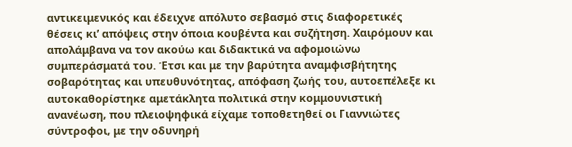αντικειμενικός και έδειχνε απόλυτο σεβασμό στις διαφορετικές θέσεις κι’ απόψεις στην όποια κουβέντα και συζήτηση. Χαιρόμουν και απολάμβανα να τον ακούω και διδακτικά να αφομοιώνω συμπεράσματά του. Έτσι και με την βαρύτητα αναμφισβήτητης σοβαρότητας και υπευθυνότητας, απόφαση ζωής του, αυτοεπέλεξε κι αυτοκαθορίστηκε αμετάκλητα πολιτικά στην κομμουνιστική ανανέωση, που πλειοψηφικά είχαμε τοποθετηθεί οι Γιαννιώτες σύντροφοι, με την οδυνηρή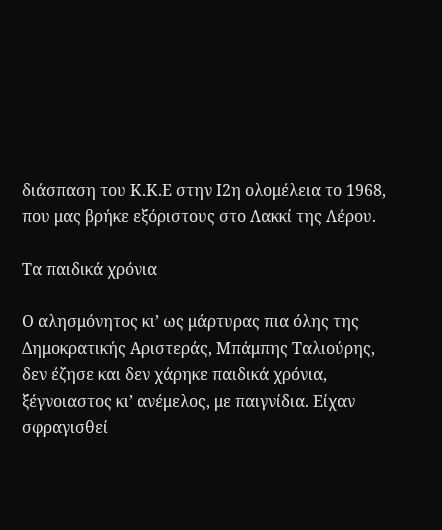διάσπαση του Κ.Κ.Ε στην Ι2η ολομέλεια το 1968, που μας βρήκε εξόριστους στο Λακκί της Λέρου.

Τα παιδικά χρόνια

Ο αλησμόνητος κι’ ως μάρτυρας πια όλης της Δημοκρατικής Αριστεράς, Μπάμπης Ταλιούρης, δεν έζησε και δεν χάρηκε παιδικά χρόνια, ξέγνοιαστος κι’ ανέμελος, με παιγνίδια. Είχαν σφραγισθεί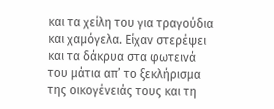και τα χείλη του για τραγούδια και χαμόγελα. Είχαν στερέψει και τα δάκρυα στα φωτεινά του μάτια απ’ το ξεκλήρισμα της οικογένειάς τους και τη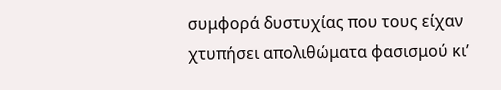συμφορά δυστυχίας που τους είχαν χτυπήσει απολιθώματα φασισμού κι’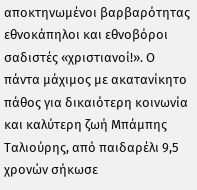αποκτηνωμένοι βαρβαρότητας εθνοκάπηλοι και εθνοβόροι σαδιστές «χριστιανοί!». Ο πάντα μάχιμος με ακατανίκητο πάθος για δικαιότερη κοινωνία και καλύτερη ζωή Μπάμπης Ταλιούρης, από παιδαρέλι 9,5 χρονών σήκωσε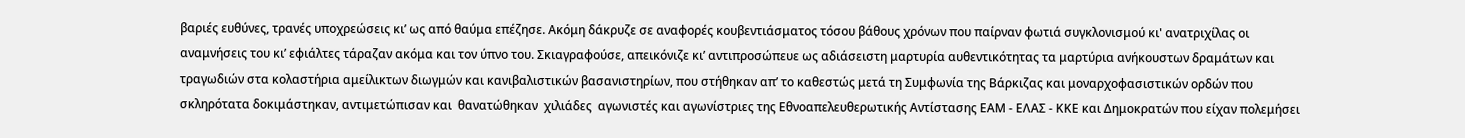βαριές ευθύνες, τρανές υποχρεώσεις κι’ ως από θαύμα επέζησε. Ακόμη δάκρυζε σε αναφορές κουβεντιάσματος τόσου βάθους χρόνων που παίρναν φωτιά συγκλονισμού κι' ανατριχίλας οι αναμνήσεις του κι’ εφιάλτες τάραζαν ακόμα και τον ύπνο του. Σκιαγραφούσε, απεικόνιζε κι’ αντιπροσώπευε ως αδιάσειστη μαρτυρία αυθεντικότητας τα μαρτύρια ανήκουστων δραμάτων και τραγωδιών στα κολαστήρια αμείλικτων διωγμών και κανιβαλιστικών βασανιστηρίων, που στήθηκαν απ’ το καθεστώς μετά τη Συμφωνία της Βάρκιζας και μοναρχοφασιστικών ορδών που σκληρότατα δοκιμάστηκαν, αντιμετώπισαν και  θανατώθηκαν  χιλιάδες  αγωνιστές και αγωνίστριες της Εθνοαπελευθερωτικής Αντίστασης ΕΑΜ - ΕΛΑΣ - ΚΚΕ και Δημοκρατών που είχαν πολεμήσει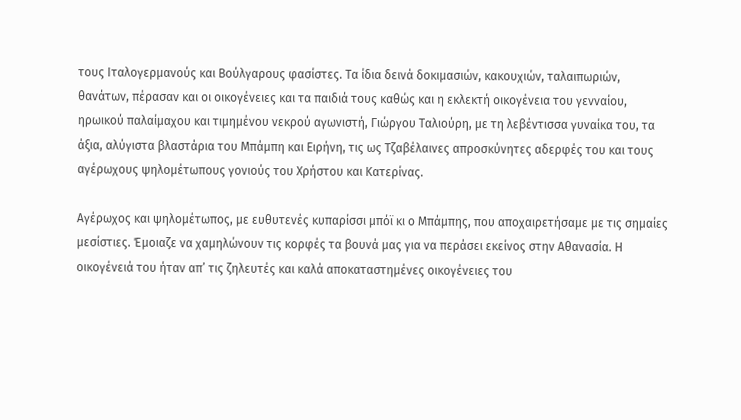τους Ιταλογερμανούς και Βούλγαρους φασίστες. Τα ίδια δεινά δοκιμασιών, κακουχιών, ταλαιπωριών, θανάτων, πέρασαν και οι οικογένειες και τα παιδιά τους καθώς και η εκλεκτή οικογένεια του γενναίου, ηρωικού παλαίμαχου και τιμημένου νεκρού αγωνιστή, Γιώργου Ταλιούρη, με τη λεβέντισσα γυναίκα του, τα άξια, αλύγιστα βλαστάρια του Μπάμπη και Ειρήνη, τις ως Τζαβέλαινες απροσκύνητες αδερφές του και τους αγέρωχους ψηλομέτωπους γονιούς του Χρήστου και Κατερίνας.

Αγέρωχος και ψηλομέτωπος, με ευθυτενές κυπαρίσσι μπόϊ κι ο Μπάμπης, που αποχαιρετήσαμε με τις σημαίες μεσίστιες. Έμοιαζε να χαμηλώνουν τις κορφές τα βουνά μας για να περάσει εκείνος στην Αθανασία. Η οικογένειά του ήταν απ’ τις ζηλευτές και καλά αποκαταστημένες οικογένειες του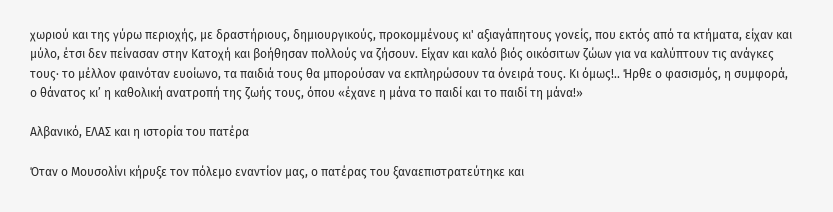χωριού και της γύρω περιοχής, με δραστήριους, δημιουργικούς, προκομμένους κι' αξιαγάπητους γονείς, που εκτός από τα κτήματα, είχαν και μύλο, έτσι δεν πείνασαν στην Κατοχή και βοήθησαν πολλούς να ζήσουν. Είχαν και καλό βιός οικόσιτων ζώων για να καλύπτουν τις ανάγκες τους· το μέλλον φαινόταν ευοίωνο, τα παιδιά τους θα μπορούσαν να εκπληρώσουν τα όνειρά τους. Κι όμως!.. Ήρθε ο φασισμός, η συμφορά, ο θάνατος κι’ η καθολική ανατροπή της ζωής τους, όπου «έχανε η μάνα το παιδί και το παιδί τη μάνα!»

Αλβανικό, ΕΛΑΣ και η ιστορία του πατέρα

Όταν ο Μουσολίνι κήρυξε τον πόλεμο εναντίον μας, ο πατέρας του ξαναεπιστρατεύτηκε και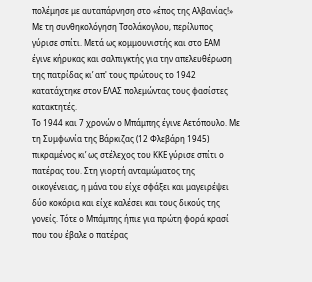πολέμησε με αυταπάρνηση στο «έπος της Αλβανίας!» Με τη συνθηκολόγηση Τσολάκογλου, περίλυπος γύρισε σπίτι. Μετά ως κομμουνιστής και στο ΕΑΜ έγινε κήρυκας και σαλπιγκτής για την απελευθέρωση της πατρίδας κι’ απ' τους πρώτους το 1942 κατατάχτηκε στον ΕΛΑΣ πολεμώντας τους φασίστες κατακτητές.
Το 1944 και 7 χρονών ο Μπάμπης έγινε Αετόπουλο. Με τη Συμφωνία της Βάρκιζας (12 Φλεβάρη 1945) πικραμένος κι’ ως στέλεχος του ΚΚΕ γύρισε σπίτι ο πατέρας του. Στη γιορτή ανταμώματος της οικογένειας, η μάνα του είχε σφάξει και μαγειρέψει δύο κοκόρια και είχε καλέσει και τους δικούς της γονείς. Τότε ο Μπάμπης ήπιε για πρώτη φορά κρασί που του έβαλε ο πατέρας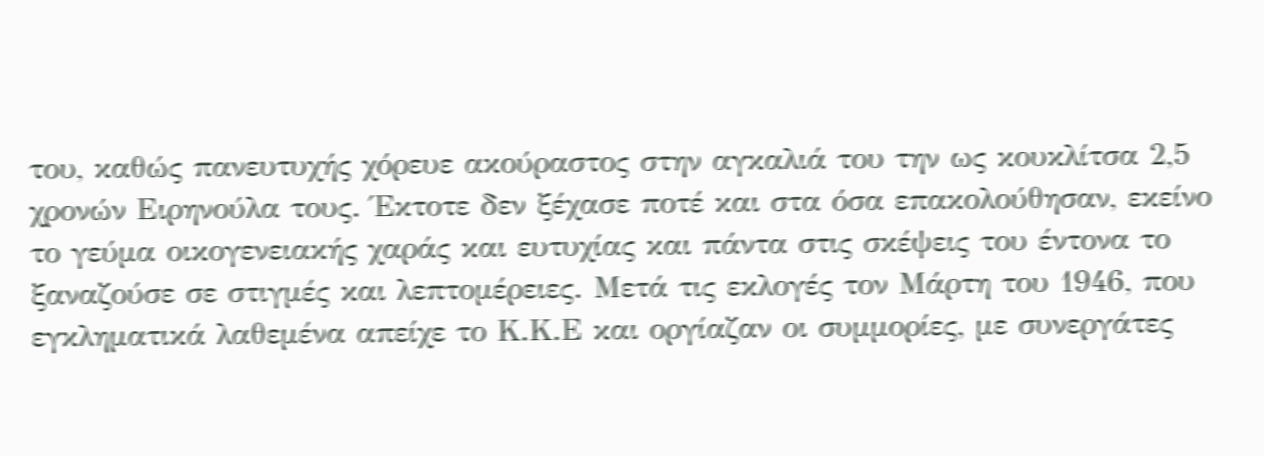του, καθώς πανευτυχής χόρευε ακούραστος στην αγκαλιά του την ως κουκλίτσα 2,5 χρονών Ειρηνούλα τους. Έκτοτε δεν ξέχασε ποτέ και στα όσα επακολούθησαν, εκείνο το γεύμα οικογενειακής χαράς και ευτυχίας και πάντα στις σκέψεις του έντονα το ξαναζούσε σε στιγμές και λεπτομέρειες. Μετά τις εκλογές τον Μάρτη του 1946, που εγκληματικά λαθεμένα απείχε το Κ.Κ.Ε και οργίαζαν οι συμμορίες, με συνεργάτες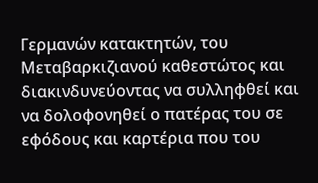Γερμανών κατακτητών, του Μεταβαρκιζιανού καθεστώτος και διακινδυνεύοντας να συλληφθεί και να δολοφονηθεί ο πατέρας του σε εφόδους και καρτέρια που του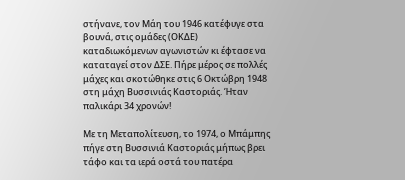στήνανε, τον Μάη του 1946 κατέφυγε στα βουνά, στις ομάδες (ΟΚΔΕ) καταδιωκόμενων αγωνιστών κι έφτασε να καταταγεί στον ΔΣΕ. Πήρε μέρος σε πολλές μάχες και σκοτώθηκε στις 6 Οκτώβρη 1948 στη μάχη Βυσσινιάς Καστοριάς. Ήταν παλικάρι 34 χρονών!

Με τη Μεταπολίτευση, το 1974, ο Μπάμπης πήγε στη Βυσσινιά Καστοριάς μήπως βρει τάφο και τα ιερά οστά του πατέρα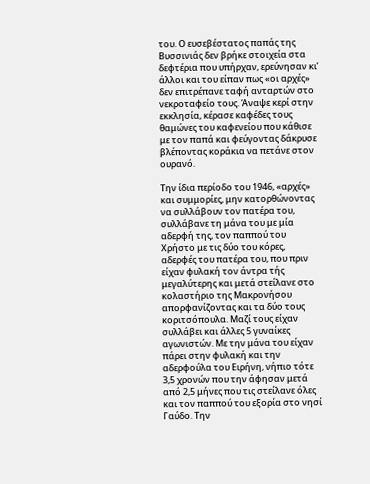του. Ο ευσεβέστατος παπάς της Βυσσινιάς δεν βρήκε στοιχεία στα δεφτέρια που υπήρχαν, ερεύνησαν κι’ άλλοι και του είπαν πως «οι αρχές» δεν επιτρέπανε ταφή ανταρτών στο νεκροταφείο τους. Άναψε κερί στην εκκλησία, κέρασε καφέδες τους θαμώνες του καφενείου που κάθισε με τον παπά και φεύγοντας δάκρυσε βλέποντας κοράκια να πετάνε στον ουρανό.

Την ίδια περίοδο του 1946, «αρχές» και συμμορίες, μην κατορθώνοντας να συλλάβουν τον πατέρα του, συλλάβανε τη μάνα του με μία αδερφή της, τον παππού του Χρήστο με τις δύο του κόρες, αδερφές του πατέρα του, που πριν είχαν φυλακή τον άντρα τής μεγαλύτερης και μετά στείλανε στο κολαστήριο της Μακρονήσου απορφανίζοντας και τα δύο τους κοριτσόπουλα. Μαζί τους είχαν συλλάβει και άλλες 5 γυναίκες αγωνιστών. Με την μάνα του είχαν πάρει στην φυλακή και την αδερφούλα του Ειρήνη, νήπιο τότε 3,5 χρονών που την άφησαν μετά από 2,5 μήνες που τις στείλανε όλες και τον παππού του εξορία στο νησί Γαύδο. Την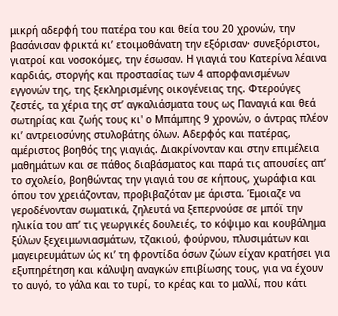μικρή αδερφή του πατέρα του και θεία του 20 χρονών, την βασάνισαν φρικτά κι’ ετοιμοθάνατη την εξόρισαν· συνεξόριστοι, γιατροί και νοσοκόμες, την έσωσαν. Η γιαγιά του Κατερίνα λέαινα καρδιάς, στοργής και προστασίας των 4 απορφανισμένων εγγονών της, της ξεκληρισμένης οικογένειας της. Φτερούγες ζεστές, τα χέρια της στ’ αγκαλιάσματα τους ως Παναγιά και θεά σωτηρίας και ζωής τους κι' ο Μπάμπης 9 χρονών, ο άντρας πλέον κι’ αντρειοσύνης στυλοβάτης όλων. Αδερφός και πατέρας, αμέριστος βοηθός της γιαγιάς. Διακρίνονταν και στην επιμέλεια μαθημάτων και σε πάθος διαβάσματος και παρά τις απουσίες απ’ το σχολείο, βοηθώντας την γιαγιά του σε κήπους, χωράφια και όπου τον χρειάζονταν, προβιβαζόταν με άριστα. Έμοιαζε να γεροδένονταν σωματικά, ζηλευτά να ξεπερνούσε σε μπόϊ την ηλικία του απ’ τις γεωργικές δουλειές, το κόψιμο και κουβάλημα ξύλων ξεχειμωνιασμάτων, τζακιού, φούρνου, πλυσιμάτων και μαγειρευμάτων ώς κι’ τη φροντίδα όσων ζώων είχαν κρατήσει για εξυπηρέτηση και κάλυψη αναγκών επιβίωσης τους, για να έχουν το αυγό, το γάλα και το τυρί, το κρέας και το μαλλί, που κάτι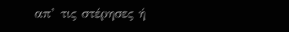απ’ τις στέρησες ή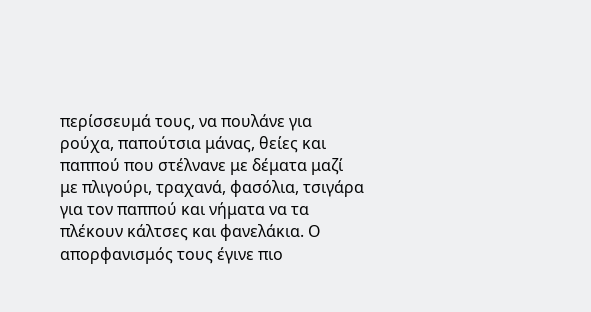περίσσευμά τους, να πουλάνε για ρούχα, παπούτσια μάνας, θείες και παππού που στέλνανε με δέματα μαζί με πλιγούρι, τραχανά, φασόλια, τσιγάρα για τον παππού και νήματα να τα πλέκουν κάλτσες και φανελάκια. Ο απορφανισμός τους έγινε πιο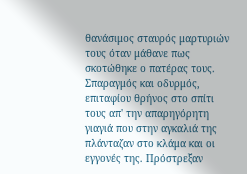θανάσιμος σταυρός μαρτυριών τους όταν μάθανε πως σκοτώθηκε ο πατέρας τους. Σπαραγμός και οδυρμός, επιταφίου θρήνος στο σπίτι τους απ' την απαρηγόρητη γιαγιά που στην αγκαλιά της πλάνταζαν στο κλάμα και οι εγγονές της. Πρόστρεξαν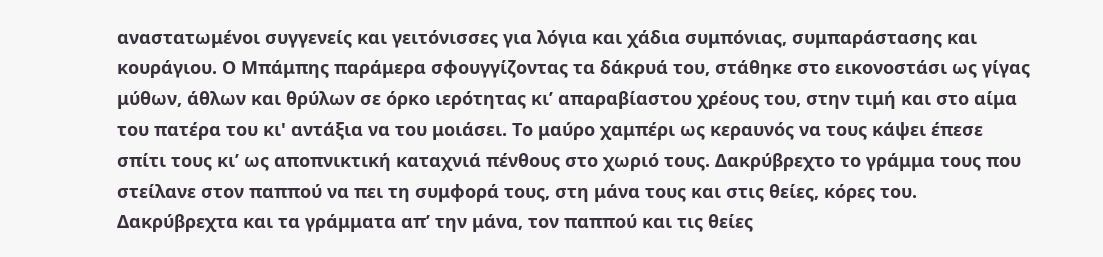αναστατωμένοι συγγενείς και γειτόνισσες για λόγια και χάδια συμπόνιας, συμπαράστασης και κουράγιου. Ο Μπάμπης παράμερα σφουγγίζοντας τα δάκρυά του, στάθηκε στο εικονοστάσι ως γίγας μύθων, άθλων και θρύλων σε όρκο ιερότητας κι’ απαραβίαστου χρέους του, στην τιμή και στο αίμα του πατέρα του κι' αντάξια να του μοιάσει. Το μαύρο χαμπέρι ως κεραυνός να τους κάψει έπεσε σπίτι τους κι’ ως αποπνικτική καταχνιά πένθους στο χωριό τους. Δακρύβρεχτο το γράμμα τους που στείλανε στον παππού να πει τη συμφορά τους, στη μάνα τους και στις θείες, κόρες του. Δακρύβρεχτα και τα γράμματα απ’ την μάνα, τον παππού και τις θείες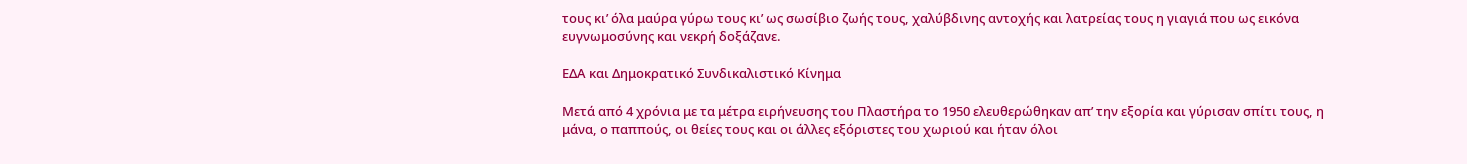τους κι’ όλα μαύρα γύρω τους κι’ ως σωσίβιο ζωής τους, χαλύβδινης αντοχής και λατρείας τους η γιαγιά που ως εικόνα ευγνωμοσύνης και νεκρή δοξάζανε.

ΕΔΑ και Δημοκρατικό Συνδικαλιστικό Κίνημα

Μετά από 4 χρόνια με τα μέτρα ειρήνευσης του Πλαστήρα το 1950 ελευθερώθηκαν απ’ την εξορία και γύρισαν σπίτι τους, η μάνα, ο παππούς, οι θείες τους και οι άλλες εξόριστες του χωριού και ήταν όλοι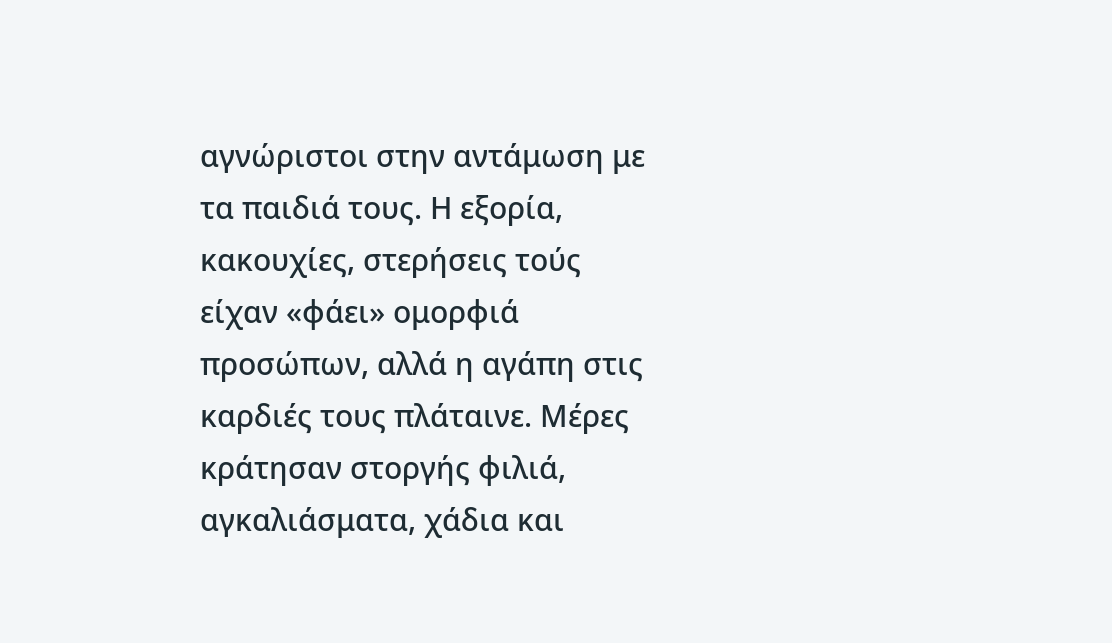αγνώριστοι στην αντάμωση με τα παιδιά τους. Η εξορία, κακουχίες, στερήσεις τούς είχαν «φάει» ομορφιά προσώπων, αλλά η αγάπη στις καρδιές τους πλάταινε. Μέρες κράτησαν στοργής φιλιά, αγκαλιάσματα, χάδια και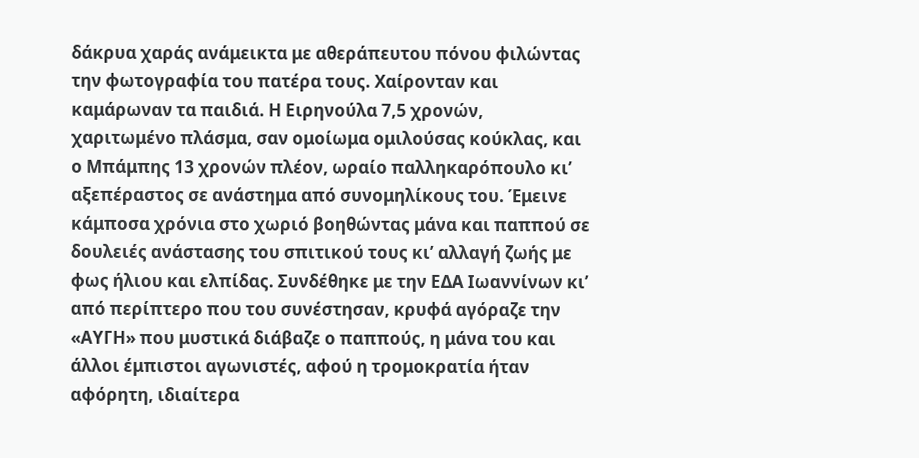δάκρυα χαράς ανάμεικτα με αθεράπευτου πόνου φιλώντας την φωτογραφία του πατέρα τους. Χαίρονταν και καμάρωναν τα παιδιά. Η Ειρηνούλα 7,5 χρονών, χαριτωμένο πλάσμα, σαν ομοίωμα ομιλούσας κούκλας, και ο Μπάμπης 13 χρονών πλέον, ωραίο παλληκαρόπουλο κι’ αξεπέραστος σε ανάστημα από συνομηλίκους του. Έμεινε κάμποσα χρόνια στο χωριό βοηθώντας μάνα και παππού σε δουλειές ανάστασης του σπιτικού τους κι’ αλλαγή ζωής με φως ήλιου και ελπίδας. Συνδέθηκε με την ΕΔΑ Ιωαννίνων κι’ από περίπτερο που του συνέστησαν, κρυφά αγόραζε την «ΑΥΓΗ» που μυστικά διάβαζε ο παππούς, η μάνα του και άλλοι έμπιστοι αγωνιστές, αφού η τρομοκρατία ήταν αφόρητη, ιδιαίτερα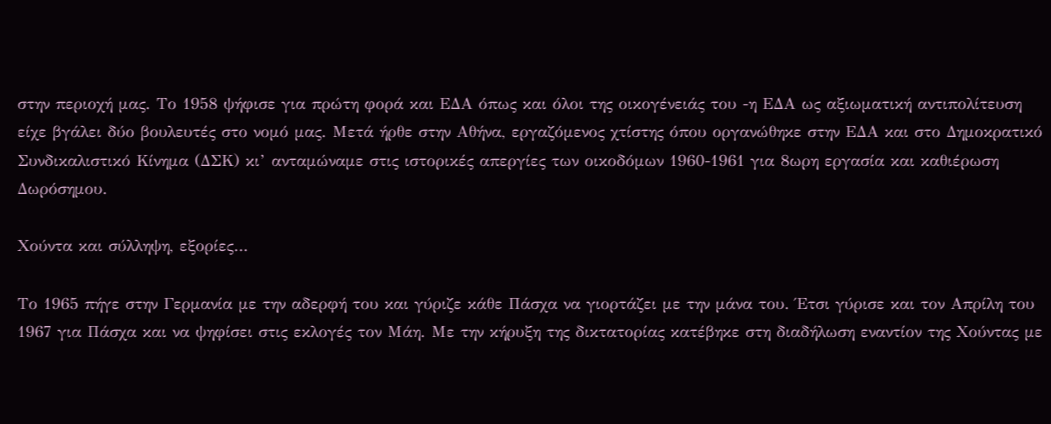στην περιοχή μας. Το 1958 ψήφισε για πρώτη φορά και ΕΔΑ όπως και όλοι της οικογένειάς του -η ΕΔΑ ως αξιωματική αντιπολίτευση είχε βγάλει δύο βουλευτές στο νομό μας. Μετά ήρθε στην Αθήνα, εργαζόμενος χτίστης όπου οργανώθηκε στην ΕΔΑ και στο Δημοκρατικό Συνδικαλιστικό Κίνημα (ΔΣΚ) κι’ ανταμώναμε στις ιστορικές απεργίες των οικοδόμων 1960-1961 για 8ωρη εργασία και καθιέρωση Δωρόσημου.

Χούντα και σύλληψη, εξορίες…

Το 1965 πήγε στην Γερμανία με την αδερφή του και γύριζε κάθε Πάσχα να γιορτάζει με την μάνα του. Έτσι γύρισε και τον Απρίλη του 1967 για Πάσχα και να ψηφίσει στις εκλογές τον Μάη. Με την κήρυξη της δικτατορίας κατέβηκε στη διαδήλωση εναντίον της Χούντας με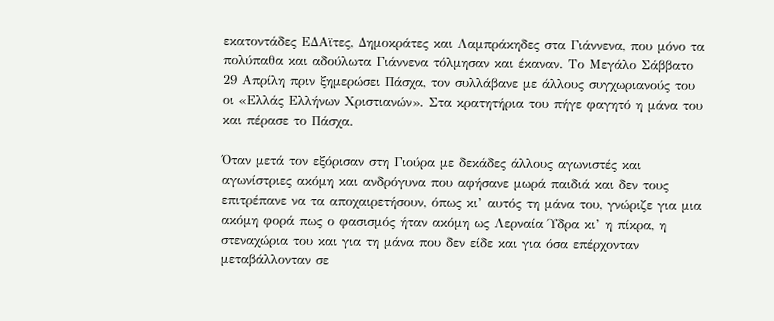εκατοντάδες ΕΔΑϊτες, Δημοκράτες και Λαμπράκηδες στα Γιάννενα, που μόνο τα πολύπαθα και αδούλωτα Γιάννενα τόλμησαν και έκαναν. Το Μεγάλο Σάββατο 29 Απρίλη πριν ξημερώσει Πάσχα, τον συλλάβανε με άλλους συγχωριανούς του οι «Ελλάς Ελλήνων Χριστιανών». Στα κρατητήρια του πήγε φαγητό η μάνα του και πέρασε το Πάσχα.

Όταν μετά τον εξόρισαν στη Γιούρα με δεκάδες άλλους αγωνιστές και αγωνίστριες ακόμη και ανδρόγυνα που αφήσανε μωρά παιδιά και δεν τους επιτρέπανε να τα αποχαιρετήσουν, όπως κι’ αυτός τη μάνα του, γνώριζε για μια ακόμη φορά πως ο φασισμός ήταν ακόμη ως Λερναία Ύδρα κι’ η πίκρα, η στεναχώρια του και για τη μάνα που δεν είδε και για όσα επέρχονταν μεταβάλλονταν σε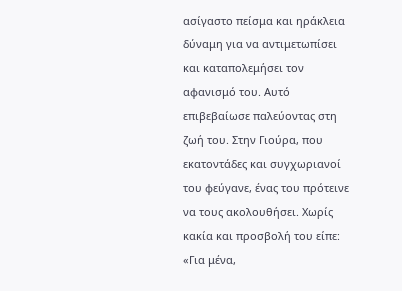ασίγαστο πείσμα και ηράκλεια δύναμη για να αντιμετωπίσει και καταπολεμήσει τον αφανισμό του. Αυτό επιβεβαίωσε παλεύοντας στη ζωή του. Στην Γιούρα, που εκατοντάδες και συγχωριανοί του φεύγανε, ένας του πρότεινε να τους ακολουθήσει. Χωρίς κακία και προσβολή του είπε: «Για μένα,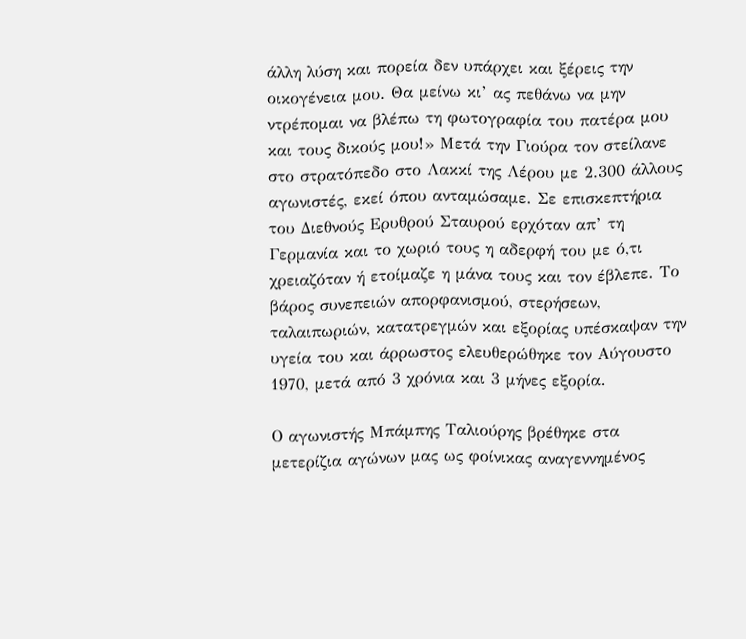άλλη λύση και πορεία δεν υπάρχει και ξέρεις την οικογένεια μου. Θα μείνω κι’ ας πεθάνω να μην ντρέπομαι να βλέπω τη φωτογραφία του πατέρα μου και τους δικούς μου!» Μετά την Γιούρα τον στείλανε στο στρατόπεδο στο Λακκί της Λέρου με 2.300 άλλους αγωνιστές, εκεί όπου ανταμώσαμε. Σε επισκεπτήρια του Διεθνούς Ερυθρού Σταυρού ερχόταν απ’ τη Γερμανία και το χωριό τους η αδερφή του με ό,τι χρειαζόταν ή ετοίμαζε η μάνα τους και τον έβλεπε. Το βάρος συνεπειών απορφανισμού, στερήσεων, ταλαιπωριών, κατατρεγμών και εξορίας υπέσκαψαν την υγεία του και άρρωστος ελευθερώθηκε τον Αύγουστο 1970, μετά από 3 χρόνια και 3 μήνες εξορία.

Ο αγωνιστής Μπάμπης Ταλιούρης βρέθηκε στα μετερίζια αγώνων μας ως φοίνικας αναγεννημένος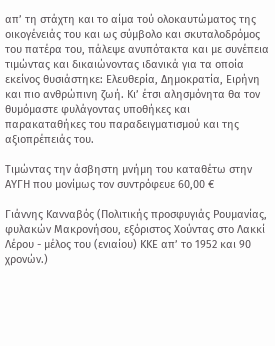απ’ τη στάχτη και το αίμα τού ολοκαυτώματος της οικογένειάς του και ως σύμβολο και σκυταλοδρόμος του πατέρα του, πάλεψε ανυπότακτα και με συνέπεια τιμώντας και δικαιώνοντας ιδανικά για τα οποία εκείνος θυσιάστηκε: Ελευθερία, Δημοκρατία, Ειρήνη και πιο ανθρώπινη ζωή. Κι’ έτσι αλησμόνητα θα τον θυμόμαστε φυλάγοντας υποθήκες και παρακαταθήκες του παραδειγματισμού και της αξιοπρέπειάς του.

Τιμώντας την άσβηστη μνήμη του καταθέτω στην ΑΥΓΗ που μονίμως τον συντρόφευε 60,00 €

Γιάννης Κανναβός (Πολιτικής προσφυγιάς Ρουμανίας, φυλακών Μακρονήσου, εξόριστος Χούντας στο Λακκί Λέρου - μέλος του (ενιαίου) ΚΚΕ απ’ το 1952 και 90 χρονών.)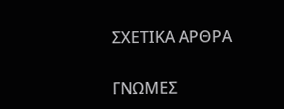ΣΧΕΤΙΚΑ ΑΡΘΡΑ

ΓΝΩΜΕΣ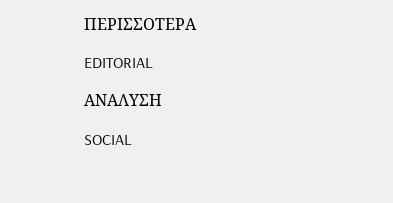ΠΕΡΙΣΣΟΤΕΡΑ

EDITORIAL

ΑΝΑΛΥΣΗ

SOCIAL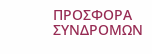ΠΡΟΣΦΟΡΑ ΣΥΝΔΡΟΜΩΝ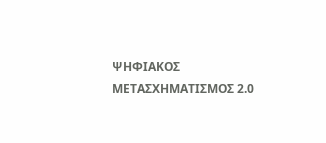ΨΗΦΙΑΚΟΣ ΜΕΤΑΣΧΗΜΑΤΙΣΜΟΣ 2.0